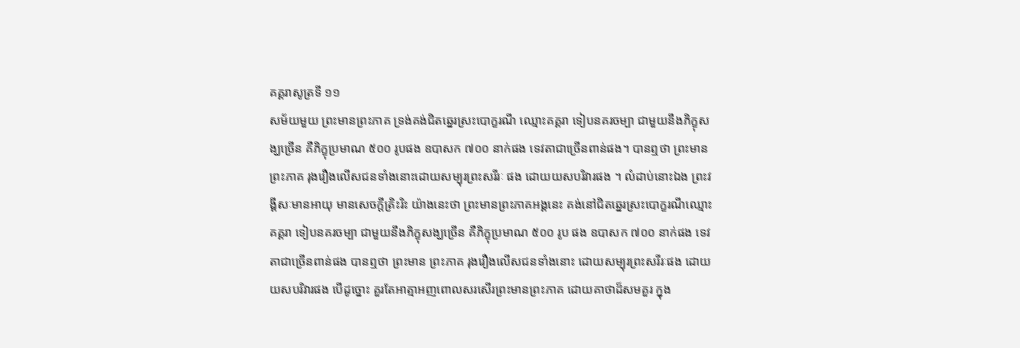គគ្គរាសូត្រទី ១១
សម័យមួយ ព្រះមានព្រះភាគ ទ្រង់គង់ជិតឆ្នេរស្រះបោក្ខរណី ឈ្មោះគគ្គរា ទៀបនគរចម្បា ជាមួយនឹងភិក្ខុសង្ឃច្រើន គឺភិក្ខុប្រមាណ ៥០០ រូបផង ឧបាសក ៧០០ នាក់ផង ទេវតាជាច្រើនពាន់ផង។ បានឮថា ព្រះមានព្រះភាគ រុងរឿងលើសជនទាំងនោះដោយសម្បុរព្រះសរីរៈ ផង ដោយយសបរិវារផង ។ លំដាប់នោះឯង ព្រះវង្គីសៈមានអាយុ មានសេចក្តីត្រិះរិះ យ៉ាងនេះថា ព្រះមានព្រះភាគអង្គនេះ គង់នៅជិតឆ្នេរស្រះបោក្ខរណីឈ្មោះ គគ្គរា ទៀបនគរចម្បា ជាមួយនឹងភិក្ខុសង្ឃច្រើន គឺភិក្ខុប្រមាណ ៥០០ រូប ផង ឧបាសក ៧០០ នាក់ផង ទេវតាជាច្រើនពាន់ផង បានឮថា ព្រះមាន ព្រះភាគ រុងរឿងលើសជនទាំងនោះ ដោយសម្បុរព្រះសរីរៈផង ដោយ យសបរិវារផង បើដូច្នោះ គួរតែអាត្មាអញពោលសរសើរព្រះមានព្រះភាគ ដោយគាថាដ៏សមគួរ ក្នុង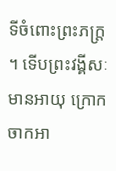ទីចំពោះព្រះភក្ត្រ ។ ទើបព្រះវង្គីសៈមានអាយុ ក្រោកចាកអា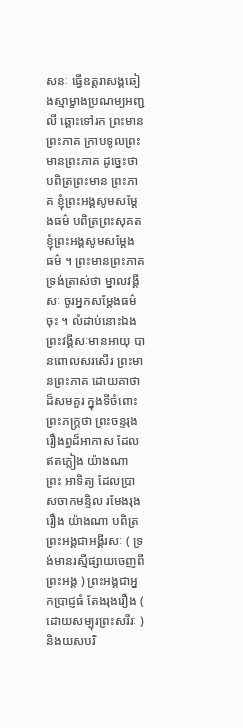សនៈ ធ្វើឧត្តរាសង្គឆៀងស្មាម្ខាងប្រណម្យអញ្ជលី ឆ្ពោះទៅរក ព្រះមានព្រះភាគ ក្រាបទូលព្រះមានព្រះភាគ ដូច្នេះថា បពិត្រព្រះមាន ព្រះភាគ ខ្ញុំព្រះអង្គសូមសម្តែងធម៌ បពិត្រព្រះសុគត ខ្ញុំព្រះអង្គសូមសម្តែង ធម៌ ។ ព្រះមានព្រះភាគទ្រង់ត្រាស់ថា ម្នាលវង្គីសៈ ចូរអ្នកសម្តែងធម៌ចុះ ។ លំដាប់នោះឯង ព្រះវង្គីសៈមានអាយុ បានពោលសរសើរ ព្រះមានព្រះភាគ ដោយគាថាដ៏សមគួរ ក្នុងទីចំពោះព្រះភក្ត្រថា ព្រះចន្ទរុងរឿងព្ធដ៏អាកាស ដែលឥតភ្លៀង យ៉ាងណា ព្រះ អាទិត្យ ដែលប្រាសចាកមន្ទិល រមែងរុងរឿង យ៉ាងណា បពិត្រព្រះអង្គជាអង្គីរសៈ ( ទ្រង់មានរស្មីផ្សាយចេញពីព្រះអង្គ ) ព្រះអង្គជាអ្នកប្រាជ្ញធំ តែងរុងរឿង ( ដោយសម្បុរព្រះសរីរៈ ) និងយសបរិ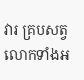វារ គ្របសត្វលោកទាំងអ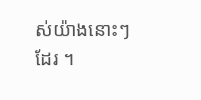ស់យ៉ាងនោះៗ ដែរ ។